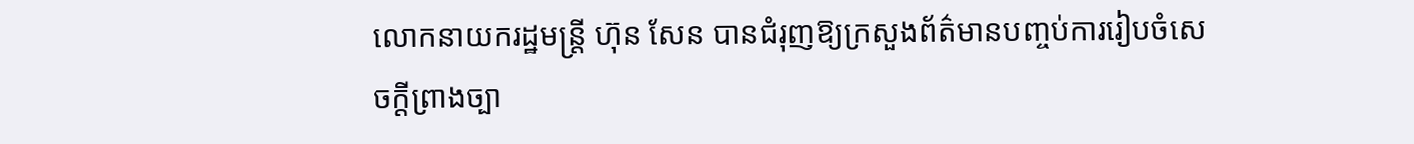លោកនាយករដ្ឋមន្ត្រី ហ៊ុន សែន បានជំរុញឱ្យក្រសួងព័ត៌មានបញ្ចប់ការរៀបចំសេចក្តីព្រាងច្បា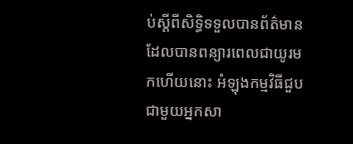ប់ស្តីពីសិទ្ធិទទួលបានព័ត៌មានដែលបានពន្យារពេលជាយូរមកហើយនោះ អំឡុងកម្មវិធីជួបជាមួយអ្នកសា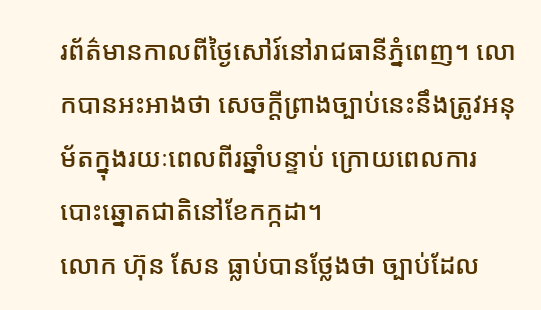រព័ត៌មានកាលពីថ្ងៃសៅរ៍នៅរាជធានីភ្នំពេញ។ លោកបានអះអាងថា សេចក្តីព្រាងច្បាប់នេះនឹងត្រូវអនុម័តក្នុងរយៈពេលពីរឆ្នាំបន្ទាប់ ក្រោយពេលការបោះឆ្នោតជាតិនៅខែកក្កដា។
លោក ហ៊ុន សែន ធ្លាប់បានថ្លែងថា ច្បាប់ដែល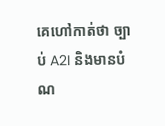គេហៅកាត់ថា ច្បាប់ A2I និងមានបំណ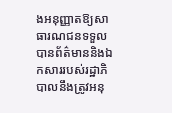ងអនុញ្ញាតឱ្យសាធារណជនទទួលបានព័ត៌មាននិងឯកសាររបស់រដ្ឋាភិបាលនឹងត្រូវអនុ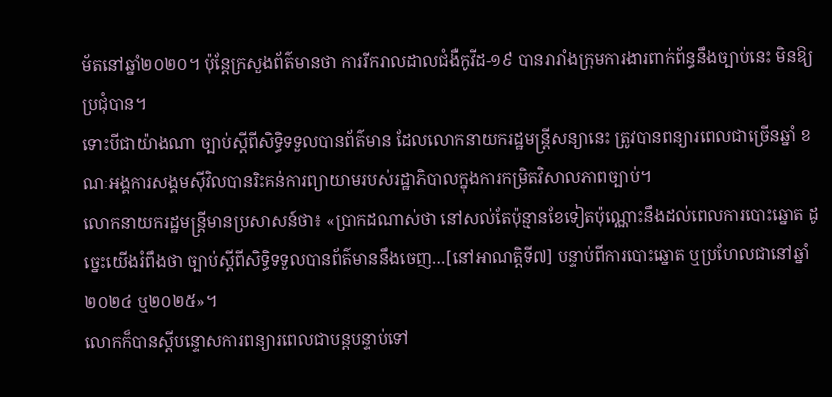ម័តនៅឆ្នាំ២០២០។ ប៉ុន្តែក្រសួងព័ត៌មានថា ការរីករាលដាលជំងឺកូវីដ-១៩ បានរារាំងក្រុមការងារពាក់ព័ន្ធនឹងច្បាប់នេះ មិនឱ្យប្រជុំបាន។
ទោះបីជាយ៉ាងណា ច្បាប់ស្តីពីសិទ្ធិទទួលបានព័ត៌មាន ដែលលោកនាយករដ្ឋមន្ត្រីសន្យានេះ ត្រូវបានពន្យារពេលជាច្រើនឆ្នាំ ខណៈអង្គការសង្គមស៊ីវិលបានរិះគន់ការព្យាយាមរបស់រដ្ឋាភិបាលក្នុងការកម្រិតវិសាលភាពច្បាប់។
លោកនាយករដ្ឋមន្ត្រីមានប្រសាសន៍ថា៖ «ប្រាកដណាស់ថា នៅសល់តែប៉ុន្មានខែទៀតប៉ុណ្ណោះនឹងដល់ពេលការបោះឆ្នោត ដូច្នេះយើងរំពឹងថា ច្បាប់ស្តីពីសិទ្ធិទទួលបានព័ត៌មាននឹងចេញ…[នៅអាណត្តិទី៧] បន្ទាប់ពីការបោះឆ្នោត ឬប្រហែលជានៅឆ្នាំ២០២៤ ឬ២០២៥»។
លោកក៏បានស្តីបន្ទោសការពន្យារពេលជាបន្តបន្ទាប់ទៅ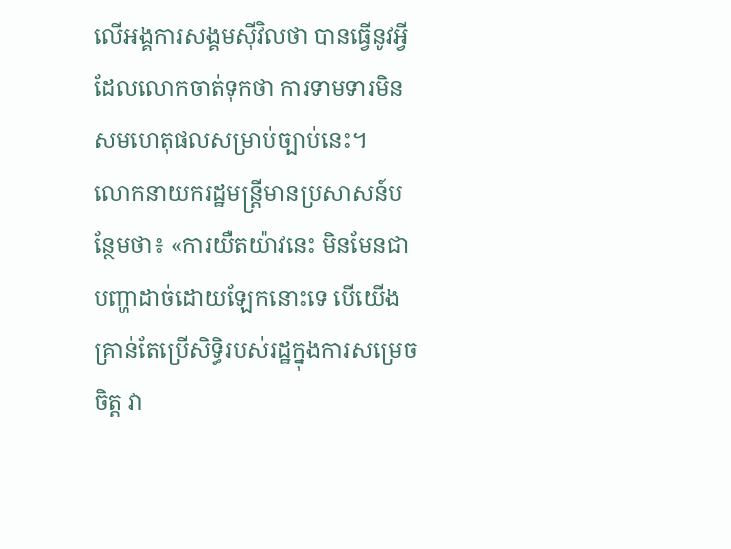លើអង្គការសង្គមស៊ីវិលថា បានធ្វើនូវអ្វីដែលលោកចាត់ទុកថា ការទាមទារមិនសមហេតុផលសម្រាប់ច្បាប់នេះ។
លោកនាយករដ្ឋមន្ត្រីមានប្រសាសន៍បន្ថែមថា៖ «ការយឺតយ៉ាវនេះ មិនមែនជាបញ្ហាដាច់ដោយឡែកនោះទេ បើយើងគ្រាន់តែប្រើសិទ្ធិរបស់រដ្ឋក្នុងការសម្រេចចិត្ត វា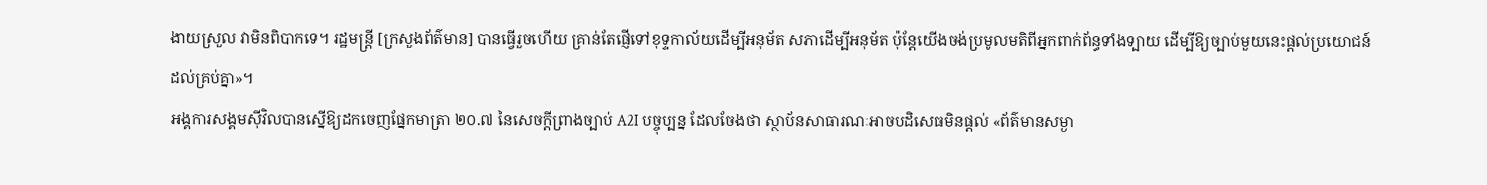ងាយស្រួល វាមិនពិបាកទេ។ រដ្ឋមន្ត្រី [ក្រសួងព័ត៌មាន] បានធ្វើរួចហើយ គ្រាន់តែផ្ញើទៅខុទ្ទកាល័យដើម្បីអនុម័ត សភាដើម្បីអនុម័ត ប៉ុន្តែយើងចង់ប្រមូលមតិពីអ្នកពាក់ព័ន្ធទាំងទ្បាយ ដើម្បីឱ្យច្បាប់មួយនេះផ្តល់ប្រយោជន៍ដល់គ្រប់គ្នា»។
អង្គការសង្គមស៊ីវិលបានស្នើឱ្យដកចេញផ្នែកមាត្រា ២០.៧ នៃសេចក្តីព្រាងច្បាប់ A2I បច្ចុប្បន្ន ដែលចែងថា ស្ថាប័នសាធារណៈអាចបដិសេធមិនផ្តល់ «ព័ត៌មានសម្ងា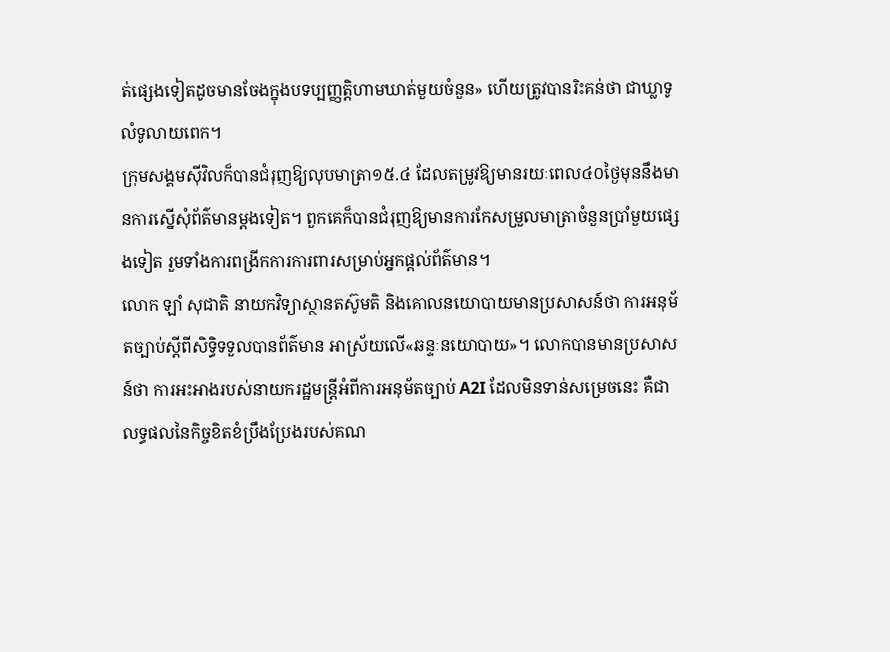ត់ផ្សេងទៀតដូចមានចែងក្នុងបទប្បញ្ញត្តិហាមឃាត់មួយចំនួន» ហើយត្រូវបានរិះគន់ថា ជាឃ្លាទូលំទូលាយពេក។
ក្រុមសង្គមស៊ីវិលក៏បានជំរុញឱ្យលុបមាត្រា១៥.៤ ដែលតម្រូវឱ្យមានរយៈពេល៤០ថ្ងៃមុននឹងមានការស្នើសុំព័ត៌មានម្ដងទៀត។ ពួកគេក៏បានជំរុញឱ្យមានការកែសម្រួលមាត្រាចំនួនប្រាំមួយផ្សេងទៀត រួមទាំងការពង្រីកការការពារសម្រាប់អ្នកផ្តល់ព័ត៌មាន។
លោក ឡាំ សុជាតិ នាយកវិទ្យាស្ថានតស៊ូមតិ និងគោលនយោបាយមានប្រសាសន៍ថា ការអនុម័តច្បាប់ស្តីពីសិទ្ធិទទួលបានព័ត៌មាន អាស្រ័យលើ«ឆន្ទៈនយោបាយ»។ លោកបានមានប្រសាសន៍ថា ការអះអាងរបស់នាយករដ្ឋមន្ត្រីអំពីការអនុម័តច្បាប់ A2I ដែលមិនទាន់សម្រេចនេះ គឺជាលទ្ធផលនៃកិច្ចខិតខំប្រឹងប្រែងរបស់គណ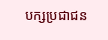បក្សប្រជាជន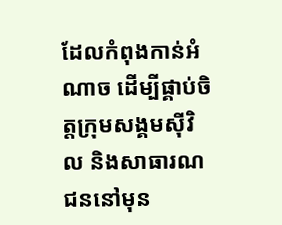ដែលកំពុងកាន់អំណាច ដើម្បីផ្គាប់ចិត្តក្រុមសង្គមស៊ីវិល និងសាធារណជននៅមុន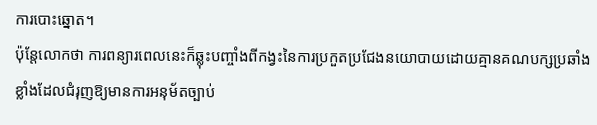ការបោះឆ្នោត។
ប៉ុន្តែលោកថា ការពន្យារពេលនេះក៏ឆ្លុះបញ្ចាំងពីកង្វះនៃការប្រកួតប្រជែងនយោបាយដោយគ្មានគណបក្សប្រឆាំងខ្លាំងដែលជំរុញឱ្យមានការអនុម័តច្បាប់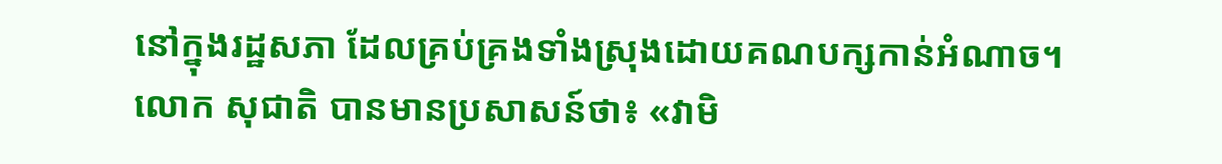នៅក្នុងរដ្ឋសភា ដែលគ្រប់គ្រងទាំងស្រុងដោយគណបក្សកាន់អំណាច។
លោក សុជាតិ បានមានប្រសាសន៍ថា៖ «វាមិ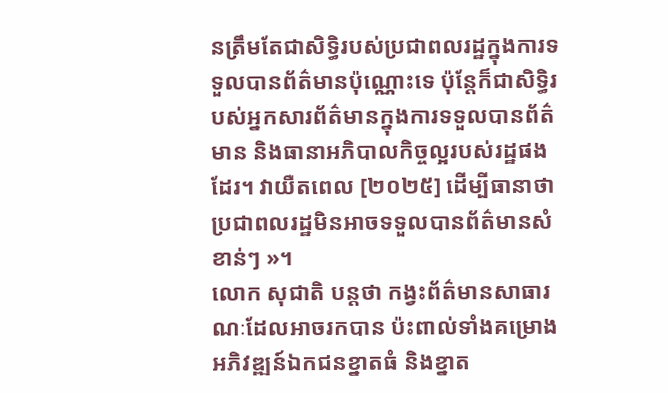នត្រឹមតែជាសិទ្ធិរបស់ប្រជាពលរដ្ឋក្នុងការទទួលបានព័ត៌មានប៉ុណ្ណោះទេ ប៉ុន្តែក៏ជាសិទ្ធិរបស់អ្នកសារព័ត៌មានក្នុងការទទួលបានព័ត៌មាន និងធានាអភិបាលកិច្ចល្អរបស់រដ្ឋផងដែរ។ វាយឺតពេល [២០២៥] ដើម្បីធានាថា ប្រជាពលរដ្ឋមិនអាចទទួលបានព័ត៌មានសំខាន់ៗ »។
លោក សុជាតិ បន្តថា កង្វះព័ត៌មានសាធារណៈដែលអាចរកបាន ប៉ះពាល់ទាំងគម្រោងអភិវឌ្ឍន៍ឯកជនខ្នាតធំ និងខ្នាត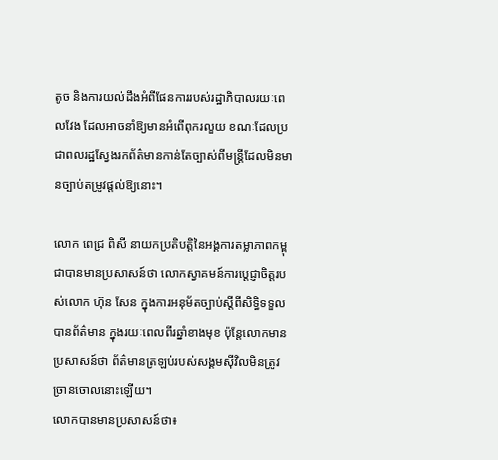តូច និងការយល់ដឹងអំពីផែនការរបស់រដ្ឋាភិបាលរយៈពេលវែង ដែលអាចនាំឱ្យមានអំពើពុករលួយ ខណៈដែលប្រជាពលរដ្ឋស្វែងរកព័ត៌មានកាន់តែច្បាស់ពីមន្ត្រីដែលមិនមានច្បាប់តម្រូវផ្តល់ឱ្យនោះ។

លោក ពេជ្រ ពិសី នាយកប្រតិបត្តិនៃអង្គការតម្លាភាពកម្ពុជាបានមានប្រសាសន៍ថា លោកស្វាគមន៍ការប្តេជ្ញាចិត្តរបស់លោក ហ៊ុន សែន ក្នុងការអនុម័តច្បាប់ស្តីពីសិទ្ធិទទួលបានព័ត៌មាន ក្នុងរយៈពេលពីរឆ្នាំខាងមុខ ប៉ុន្តែលោកមានប្រសាសន៍ថា ព័ត៌មានត្រឡប់របស់សង្គមស៊ីវិលមិនត្រូវច្រានចោលនោះឡើយ។
លោកបានមានប្រសាសន៍ថា៖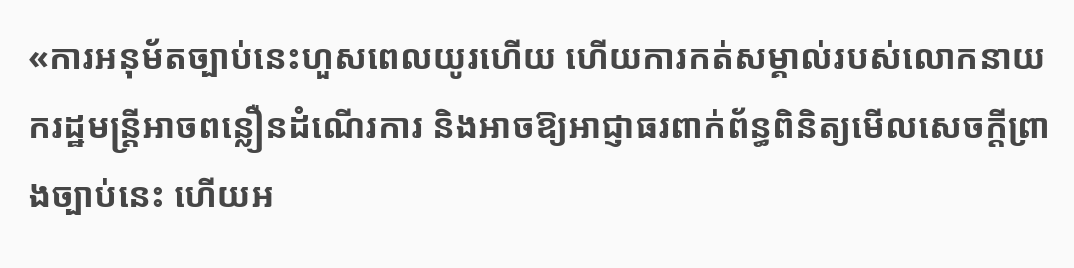«ការអនុម័តច្បាប់នេះហួសពេលយូរហើយ ហើយការកត់សម្គាល់របស់លោកនាយករដ្ឋមន្ត្រីអាចពន្លឿនដំណើរការ និងអាចឱ្យអាជ្ញាធរពាក់ព័ន្ធពិនិត្យមើលសេចក្តីព្រាងច្បាប់នេះ ហើយអ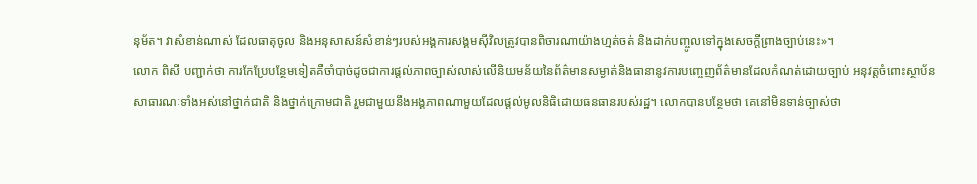នុម័ត។ វាសំខាន់ណាស់ ដែលធាតុចូល និងអនុសាសន៍សំខាន់ៗរបស់អង្គការសង្គមស៊ីវិលត្រូវបានពិចារណាយ៉ាងហ្មត់ចត់ និងដាក់បញ្ចូលទៅក្នុងសេចក្តីព្រាងច្បាប់នេះ»។
លោក ពិសី បញ្ជាក់ថា ការកែប្រែបន្ថែមទៀតគឺចាំបាច់ដូចជាការផ្តល់ភាពច្បាស់លាស់លើនិយមន័យនៃព័ត៌មានសម្ងាត់និងធានានូវការបញ្ចេញព័ត៌មានដែលកំណត់ដោយច្បាប់ អនុវត្តចំពោះស្ថាប័នសាធារណៈទាំងអស់នៅថ្នាក់ជាតិ និងថ្នាក់ក្រោមជាតិ រួមជាមួយនឹងអង្គភាពណាមួយដែលផ្តល់មូលនិធិដោយធនធានរបស់រដ្ឋ។ លោកបានបន្ថែមថា គេនៅមិនទាន់ច្បាស់ថា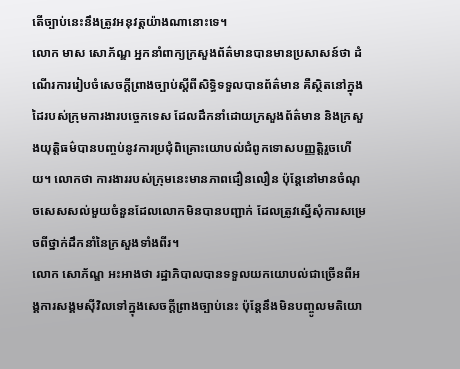តើច្បាប់នេះនឹងត្រូវអនុវត្តយ៉ាងណានោះទេ។
លោក មាស សោភ័ណ្ឌ អ្នកនាំពាក្យក្រសួងព័ត៌មានបានមានប្រសាសន៍ថា ដំណើរការរៀបចំសេចក្តីព្រាងច្បាប់ស្តីពីសិទ្ធិទទួលបានព័ត៌មាន គឺស្ថិតនៅក្នុងដៃរបស់ក្រុមការងារបច្ចេកទេស ដែលដឹកនាំដោយក្រសួងព័ត៌មាន និងក្រសួងយុត្តិធម៌បានបញ្ចប់នូវការប្រជុំពិគ្រោះយោបល់ជំពូកទោសបញ្ញត្តិរួចហើយ។ លោកថា ការងាររបស់ក្រុមនេះមានភាពជឿនលឿន ប៉ុន្តែនៅមានចំណុចសេសសល់មួយចំនួនដែលលោកមិនបានបញ្ជាក់ ដែលត្រូវស្នើសុំការសម្រេចពីថ្នាក់ដឹកនាំនៃក្រសួងទាំងពីរ។
លោក សោភ័ណ្ឌ អះអាងថា រដ្ឋាភិបាលបានទទួលយកយោបល់ជាច្រើនពីអង្គការសង្គមស៊ីវិលទៅក្នុងសេចក្តីព្រាងច្បាប់នេះ ប៉ុន្តែនឹងមិនបញ្ចូលមតិយោ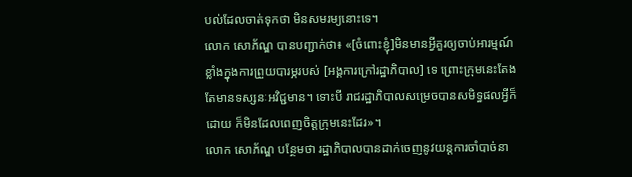បល់ដែលចាត់ទុកថា មិនសមរម្យនោះទេ។
លោក សោភ័ណ្ឌ បានបញ្ជាក់ថា៖ «[ចំពោះខ្ញុំ]មិនមានអ្វីគួរឲ្យចាប់អារម្មណ៍ខ្លាំងក្នុងការព្រួយបារម្ភរបស់ [អង្គការក្រៅរដ្ឋាភិបាល] ទេ ព្រោះក្រុមនេះតែងតែមានទស្សនៈអវិជ្ជមាន។ ទោះបី រាជរដ្ឋាភិបាលសម្រេចបានសមិទ្ធផលអ្វីក៏ដោយ ក៏មិនដែលពេញចិត្តក្រុមនេះដែរ»។
លោក សោភ័ណ្ឌ បន្ថែមថា រដ្ឋាភិបាលបានដាក់ចេញនូវយន្តការចាំបាច់នា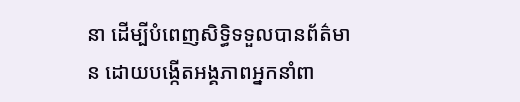នា ដើម្បីបំពេញសិទ្ធិទទួលបានព័ត៌មាន ដោយបង្កើតអង្គភាពអ្នកនាំពា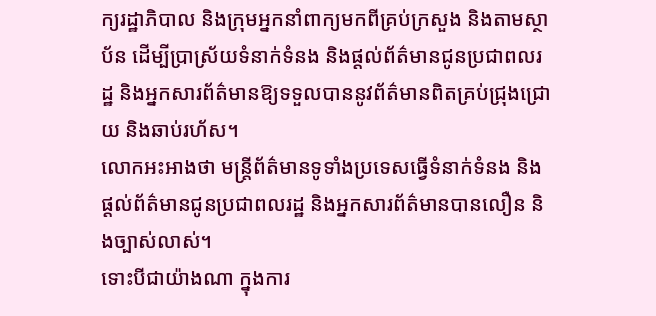ក្យរដ្ឋាភិបាល និងក្រុមអ្នកនាំពាក្យមកពីគ្រប់ក្រសួង និងតាមស្ថាប័ន ដើម្បីប្រាស្រ័យទំនាក់ទំនង និងផ្តល់ព័ត៌មានជូនប្រជាពលរដ្ឋ និងអ្នកសារព័ត៌មានឱ្យទទួលបាននូវព័ត៌មានពិតគ្រប់ជ្រុងជ្រោយ និងឆាប់រហ័ស។
លោកអះអាងថា មន្ត្រីព័ត៌មានទូទាំងប្រទេសធ្វើទំនាក់ទំនង និងផ្តល់ព័ត៌មានជូនប្រជាពលរដ្ឋ និងអ្នកសារព័ត៌មានបានលឿន និងច្បាស់លាស់។
ទោះបីជាយ៉ាងណា ក្នុងការ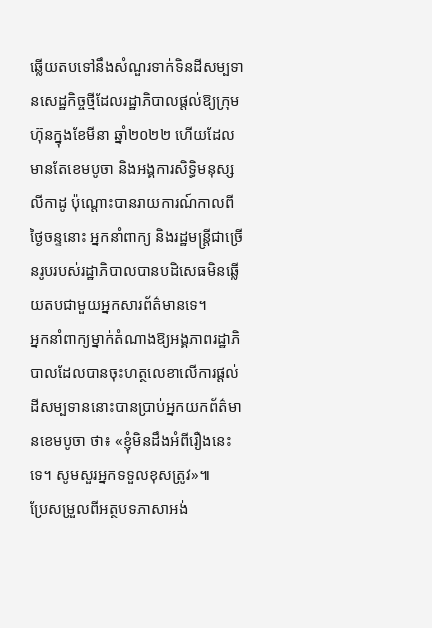ឆ្លើយតបទៅនឹងសំណួរទាក់ទិនដីសម្បទានសេដ្ឋកិច្ចថ្មីដែលរដ្ឋាភិបាលផ្តល់ឱ្យក្រុមហ៊ុនក្នុងខែមីនា ឆ្នាំ២០២២ ហើយដែលមានតែខេមបូចា និងអង្គការសិទ្ធិមនុស្ស លីកាដូ ប៉ុណ្តោះបានរាយការណ៍កាលពីថ្ងៃចន្ទនោះ អ្នកនាំពាក្យ និងរដ្ឋមន្ត្រីជាច្រើនរូបរបស់រដ្ឋាភិបាលបានបដិសេធមិនឆ្លើយតបជាមួយអ្នកសារព័ត៌មានទេ។
អ្នកនាំពាក្យម្នាក់តំណាងឱ្យអង្គភាពរដ្ឋាភិបាលដែលបានចុះហត្ថលេខាលើការផ្តល់ដីសម្បទាននោះបានប្រាប់អ្នកយកព័ត៌មានខេមបូចា ថា៖ «ខ្ញុំមិនដឹងអំពីរឿងនេះទេ។ សូមសួរអ្នកទទួលខុសត្រូវ»៕
ប្រែសម្រួលពីអត្ថបទភាសាអង់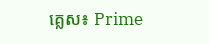គ្លេស៖ Prime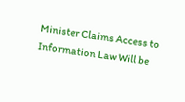Minister Claims Access to Information Law Will be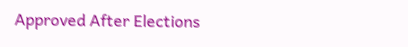Approved After Elections